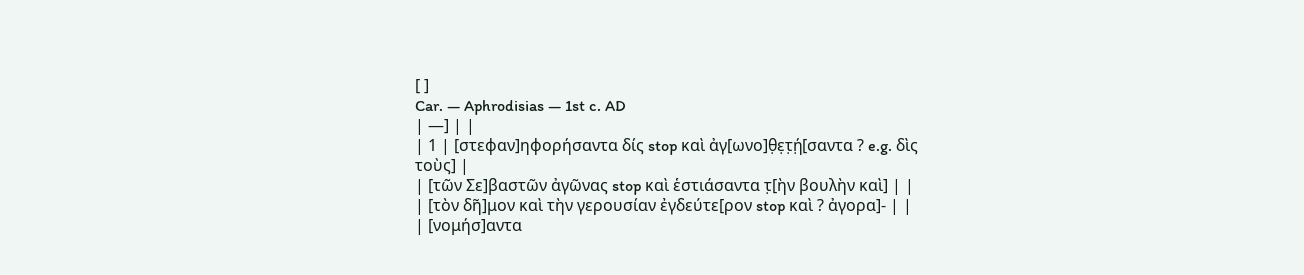[ ]
Car. — Aphrodisias — 1st c. AD
| —] | |
| 1 | [στεφαν]ηφορήσαντα δίς stop καὶ ἀγ[ωνο]θ̣ε̣τ̣ή̣[σαντα ? e.g. δὶς τοὺς] |
| [τῶν Σε]βαστῶν ἀγῶνας stop καὶ ἑστιάσαντα τ̣[ὴν βουλὴν καὶ] | |
| [τὸν δῆ]μον καὶ τὴν γερουσίαν ἐγδεύτε[ρον stop καὶ ? ἀγορα]- | |
| [νομήσ]αντα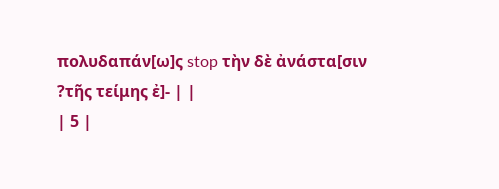πολυδαπάν[ω]ς stop τὴν δὲ ἀνάστα[σιν ?τῆς τείμης ἐ]- | |
| 5 |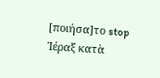[ποιήσα]το stop Ἱέραξ κατὰ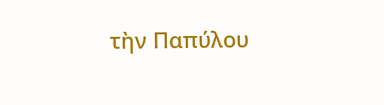τὴν Παπύλου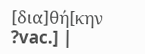[δια]θή[κην ?vac.] |